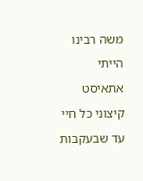משה רבינו
הייתי אתאיסט קיצוני כל חיי עד שבעקבות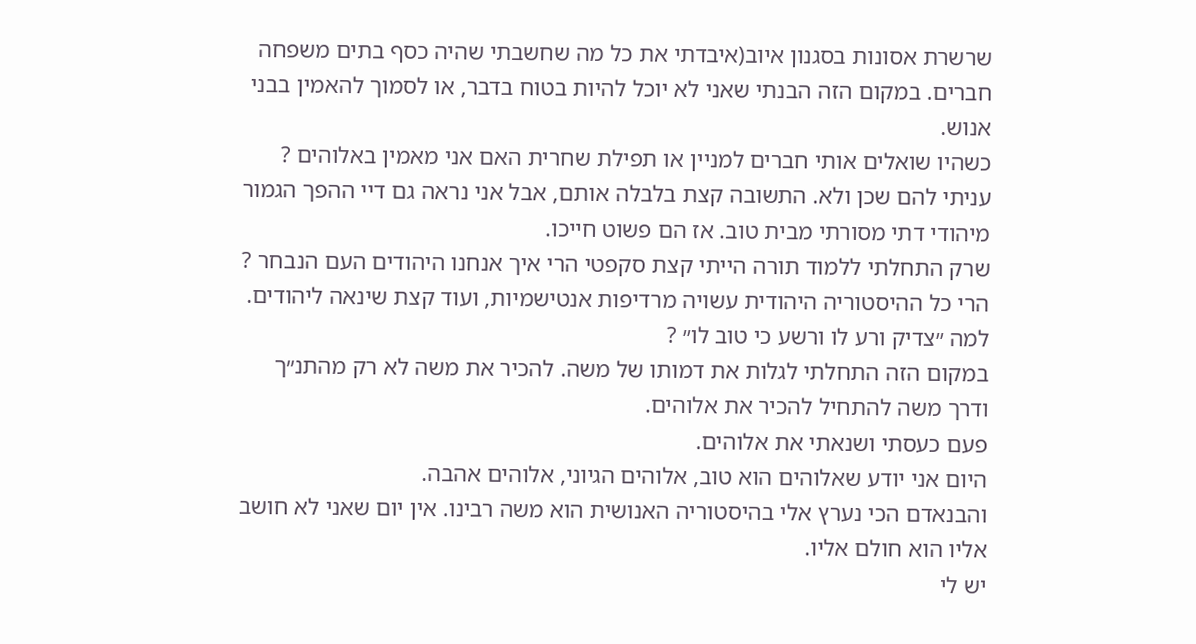שרשרת אסונות בסגנון איוב(איבדתי את כל מה שחשבתי שהיה כסף בתים משפחה חברים. במקום הזה הבנתי שאני לא יוכל להיות בטוח בדבר, או לסמוך להאמין בבני אנוש.
כשהיו שואלים אותי חברים למניין או תפילת שחרית האם אני מאמין באלוהים ?
עניתי להם שכן ולא. התשובה קצת בלבלה אותם, אבל אני נראה גם דיי ההפך הגמור מיהודי דתי מסורתי מבית טוב. אז הם פשוט חייכו.
שרק התחלתי ללמוד תורה הייתי קצת סקפטי הרי איך אנחנו היהודים העם הנבחר ?
הרי כל ההיסטוריה היהודית עשויה מרדיפות אנטישמיות, ועוד קצת שינאה ליהודים.
למה ״צדיק ורע לו ורשע כי טוב לו״ ?
במקום הזה התחלתי לגלות את דמותו של משה. להכיר את משה לא רק מהתנ״ך
ודרך משה להתחיל להכיר את אלוהים.
פעם כעסתי ושנאתי את אלוהים.
היום אני יודע שאלוהים הוא טוב, אלוהים הגיוני, אלוהים אהבה.
והבנאדם הכי נערץ אלי בהיסטוריה האנושית הוא משה רבינו. אין יום שאני לא חושב אליו הוא חולם אליו.
יש לי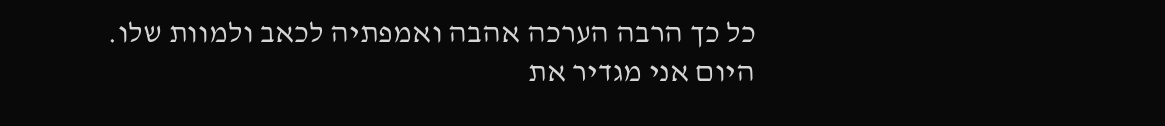כל כך הרבה הערכה אהבה ואמפתיה לכאב ולמוות שלו.
היום אני מגדיר את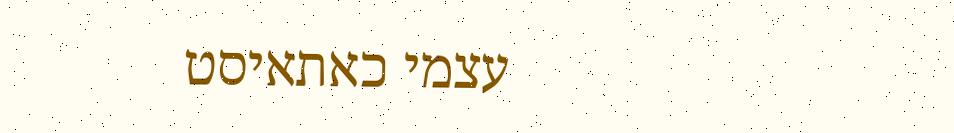עצמי כאתאיסט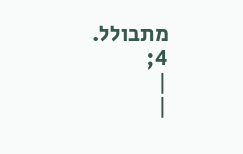מתבולל.
4;
|
|